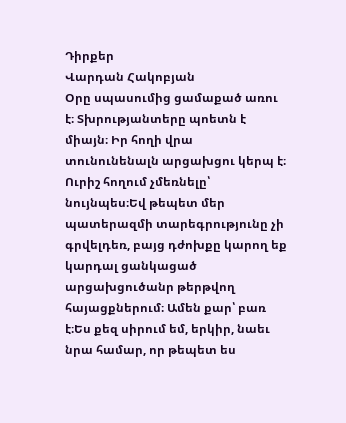Դիրքեր
Վարդան Հակոբյան
Օրը սպասումից ցամաքած առու է։ Տխրությանտերը պոետն է միայն։ Իր հողի վրա տունունենալն արցախցու կերպ է։ Ուրիշ հողում չմեռնելը՝ նույնպես։Եվ թեպետ մեր պատերազմի տարեգրությունը չի գրվելդեռ, բայց դժոխքը կարող եք կարդալ ցանկացած արցախցուծանր թերթվող հայացքներում։ Ամեն քար՝ բառ է։Ես քեզ սիրում եմ, երկիր, նաեւ նրա համար, որ թեպետ ես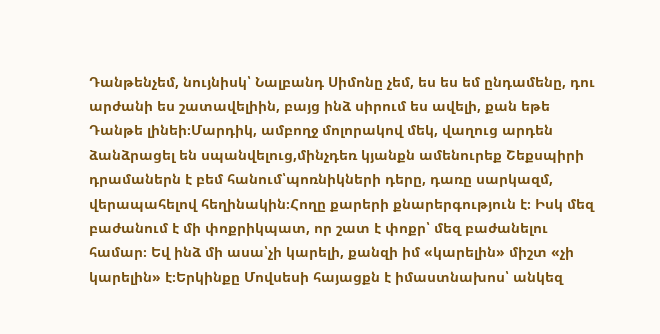Դանթենչեմ, նույնիսկ՝ Նալբանդ Սիմոնը չեմ, ես ես եմ ընդամենը, դու արժանի ես շատավելիին, բայց ինձ սիրում ես ավելի, քան եթե Դանթե լինեի։Մարդիկ, ամբողջ մոլորակով մեկ, վաղուց արդեն ձանձրացել են սպանվելուց,մինչդեռ կյանքն ամենուրեք Շեքսպիրի դրամաներն է բեմ հանում՝պոռնիկների դերը, դառը սարկազմ, վերապահելով հեղինակին։Հողը քարերի քնարերգություն է։ Իսկ մեզ բաժանում է մի փոքրիկպատ, որ շատ է փոքր՝ մեզ բաժանելու համար։ Եվ ինձ մի ասա՝չի կարելի, քանզի իմ «կարելին» միշտ «չի կարելին» է։Երկինքը Մովսեսի հայացքն է իմաստնախոս՝ անկեզ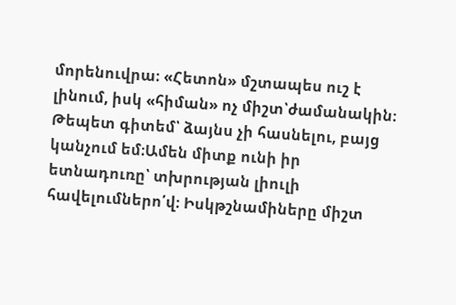մորենուվրա։ «Հետոն» մշտապես ուշ է լինում, իսկ «հիման» ոչ միշտ՝ժամանակին։ Թեպետ գիտեմ՝ ձայնս չի հասնելու, բայց կանչում եմ։Ամեն միտք ունի իր ետնադուռը՝ տխրության լիուլի հավելումներո՛վ։ Իսկթշնամիները միշտ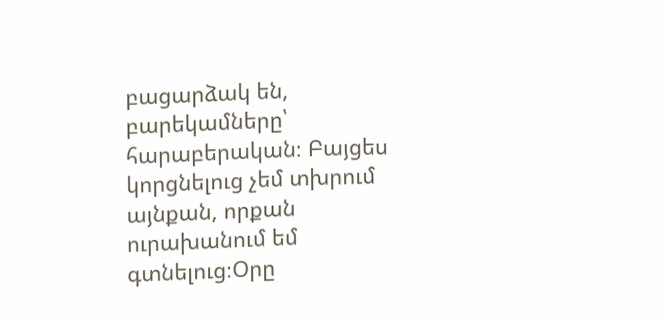բացարձակ են, բարեկամները՝ հարաբերական։ Բայցես կորցնելուց չեմ տխրում այնքան, որքան ուրախանում եմ գտնելուց։Օրը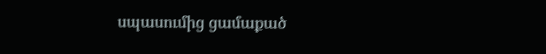սպասումից ցամաքած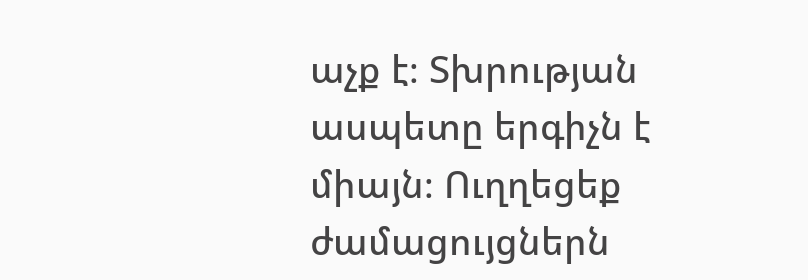աչք է։ Տխրության ասպետը երգիչն է միայն։ Ուղղեցեք ժամացույցներն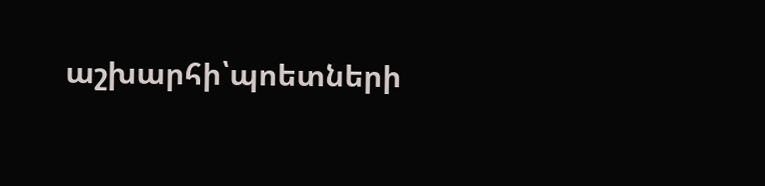աշխարհի՝պոետների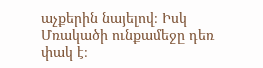աչքերին նայելով։ Իսկ Մռակածի ունքամեջը դեռ փակ է։